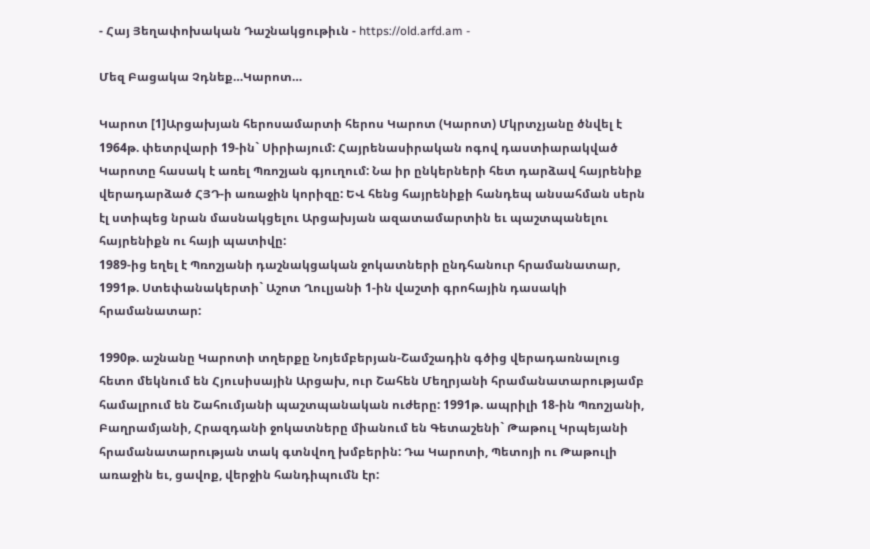- Հայ Յեղափոխական Դաշնակցութիւն - https://old.arfd.am -

Մեզ Բացակա Չդնեք…Կարոտ…

Կարոտ [1]Արցախյան հերոսամարտի հերոս Կարոտ (Կարոտ) Մկրտչյանը ծնվել է 1964թ. փետրվարի 19-ին` Սիրիայում: Հայրենասիրական ոգով դաստիարակված Կարոտը հասակ է առել Պռոշյան գյուղում: Նա իր ընկերների հետ դարձավ հայրենիք վերադարձած ՀՅԴ-ի առաջին կորիզը: ԵՎ հենց հայրենիքի հանդեպ անսահման սերն էլ ստիպեց նրան մասնակցելու Արցախյան ազատամարտին եւ պաշտպանելու հայրենիքն ու հայի պատիվը:
1989-ից եղել է Պռոշյանի դաշնակցական ջոկատների ընդհանուր հրամանատար, 1991թ. Ստեփանակերտի` Աշոտ Ղուլյանի 1-ին վաշտի գրոհային դասակի հրամանատար:

1990թ. աշնանը Կարոտի տղերքը Նոյեմբերյան-Շամշադին գծից վերադառնալուց հետո մեկնում են Հյուսիսային Արցախ, ուր Շահեն Մեղրյանի հրամանատարությամբ համալրում են Շահումյանի պաշտպանական ուժերը: 1991թ. ապրիլի 18-ին Պռոշյանի, Բաղրամյանի, Հրազդանի ջոկատները միանում են Գետաշենի` Թաթուլ Կրպեյանի հրամանատարության տակ գտնվող խմբերին: Դա Կարոտի, Պետոյի ու Թաթուլի առաջին եւ, ցավոք, վերջին հանդիպումն էր: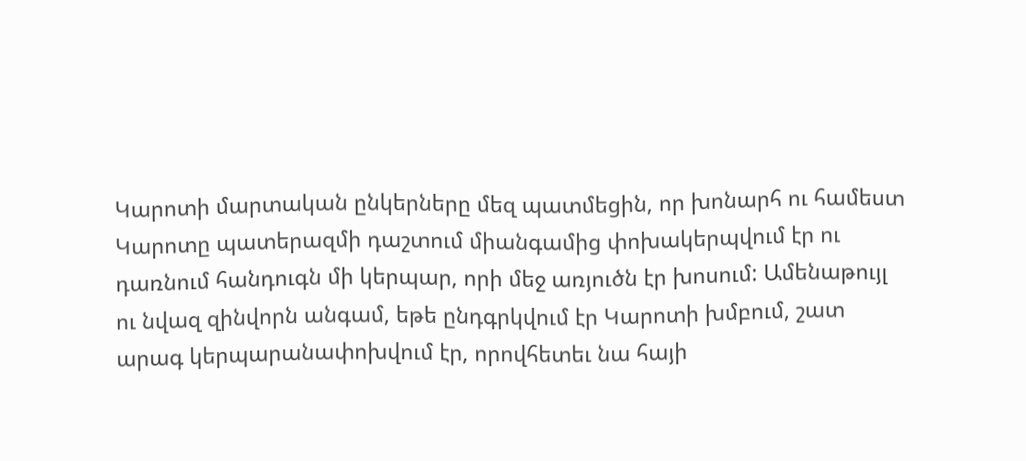Կարոտի մարտական ընկերները մեզ պատմեցին, որ խոնարհ ու համեստ Կարոտը պատերազմի դաշտում միանգամից փոխակերպվում էր ու դառնում հանդուգն մի կերպար, որի մեջ առյուծն էր խոսում: Ամենաթույլ ու նվազ զինվորն անգամ, եթե ընդգրկվում էր Կարոտի խմբում, շատ արագ կերպարանափոխվում էր, որովհետեւ նա հայի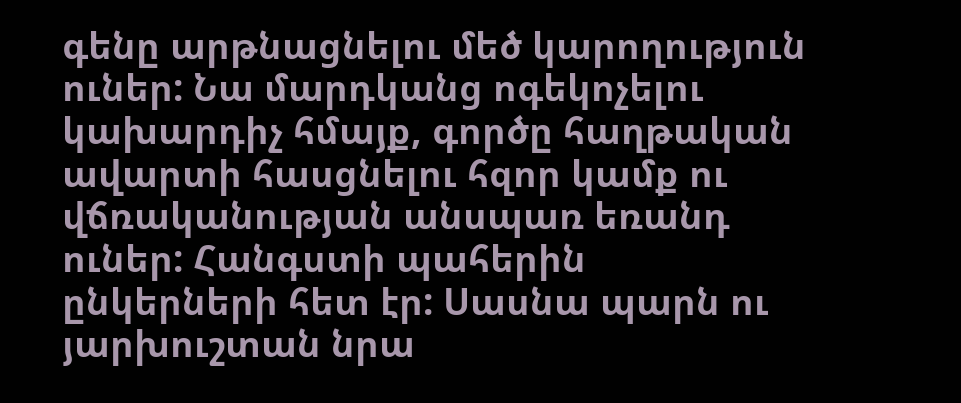գենը արթնացնելու մեծ կարողություն ուներ: Նա մարդկանց ոգեկոչելու կախարդիչ հմայք, գործը հաղթական ավարտի հասցնելու հզոր կամք ու վճռականության անսպառ եռանդ ուներ: Հանգստի պահերին ընկերների հետ էր: Սասնա պարն ու յարխուշտան նրա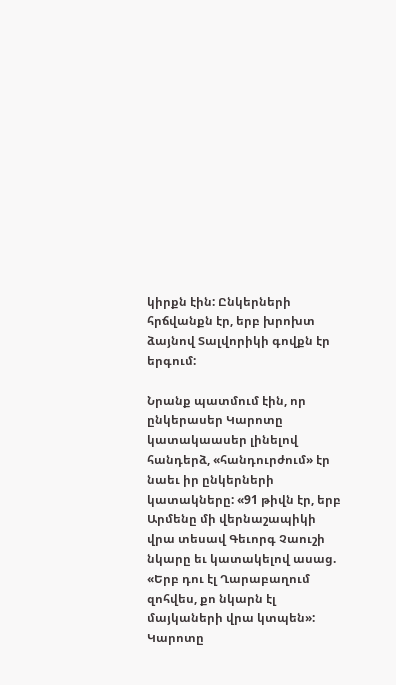կիրքն էին: Ընկերների հրճվանքն էր, երբ խրոխտ ձայնով Տալվորիկի գովքն էր երգում:

Նրանք պատմում էին, որ ընկերասեր Կարոտը կատակաասեր լինելով հանդերձ, «հանդուրժում» էր նաեւ իր ընկերների կատակները: «91 թիվն էր, երբ Արմենը մի վերնաշապիկի վրա տեսավ Գեւորգ Չաուշի նկարը եւ կատակելով ասաց. «Երբ դու էլ Ղարաբաղում զոհվես, քո նկարն էլ մայկաների վրա կտպեն»: Կարոտը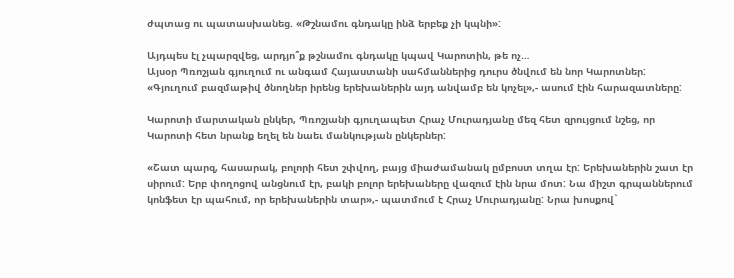ժպտաց ու պատասխանեց. «Թշնամու գնդակը ինձ երբեք չի կպնի»:

Այդպես էլ չպարզվեց, արդյո՞ք թշնամու գնդակը կպավ Կարոտին, թե ոչ…
Այսօր Պռոշյան գյուղում ու անգամ Հայաստանի սահմաններից դուրս ծնվում են նոր Կարոտներ: «Գյուղում բազմաթիվ ծնողներ իրենց երեխաներին այդ անվամբ են կոչել»,- ասում էին հարազատները:

Կարոտի մարտական ընկեր, Պռոշյանի գյուղապետ Հրաչ Մուրադյանը մեզ հետ զրույցում նշեց, որ Կարոտի հետ նրանք եղել են նաեւ մանկության ընկերներ:

«Շատ պարզ, հասարակ, բոլորի հետ շփվող, բայց միաժամանակ ըմբոստ տղա էր: Երեխաներին շատ էր սիրում: Երբ փողոցով անցնում էր, բակի բոլոր երեխաները վազում էին նրա մոտ: Նա միշտ գրպաններում կոնֆետ էր պահում, որ երեխաներին տար»,- պատմում է Հրաչ Մուրադյանը: Նրա խոսքով`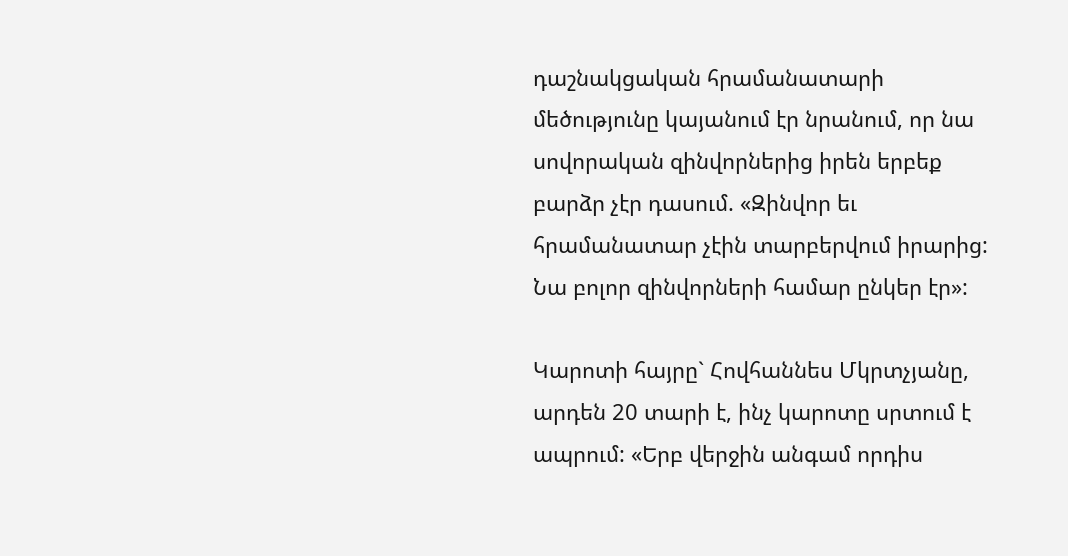դաշնակցական հրամանատարի մեծությունը կայանում էր նրանում, որ նա սովորական զինվորներից իրեն երբեք բարձր չէր դասում. «Զինվոր եւ հրամանատար չէին տարբերվում իրարից: Նա բոլոր զինվորների համար ընկեր էր»:

Կարոտի հայրը` Հովհաննես Մկրտչյանը, արդեն 20 տարի է, ինչ կարոտը սրտում է ապրում: «Երբ վերջին անգամ որդիս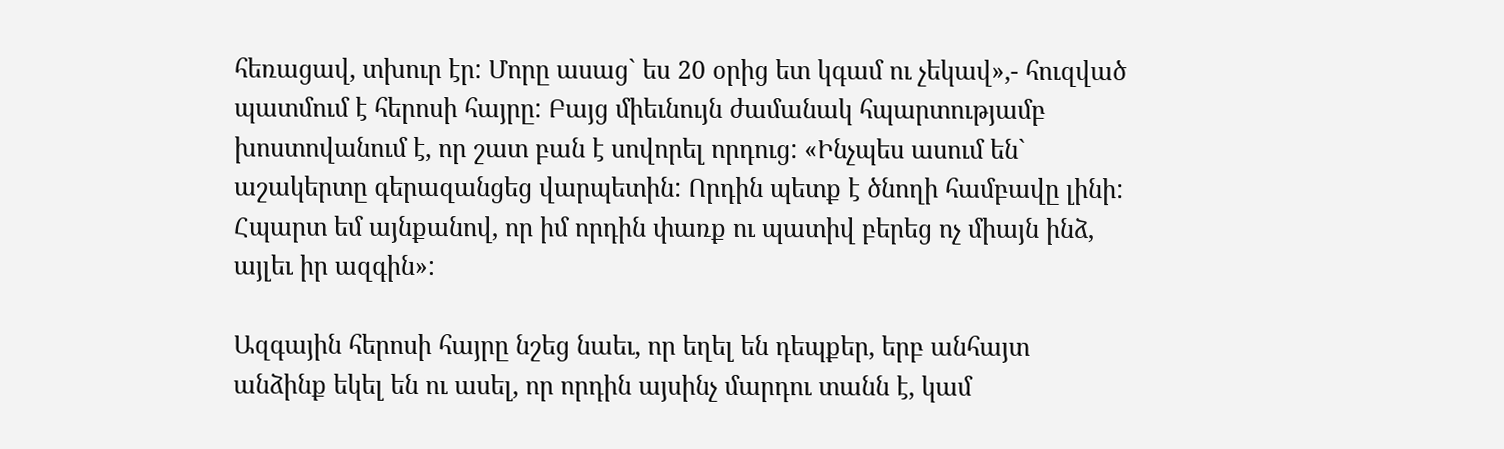հեռացավ, տխուր էր: Մորը ասաց` ես 20 օրից ետ կգամ ու չեկավ»,- հուզված պատմում է հերոսի հայրը: Բայց միեւնույն ժամանակ հպարտությամբ խոստովանում է, որ շատ բան է սովորել որդուց: «Ինչպես ասում են` աշակերտը գերազանցեց վարպետին: Որդին պետք է ծնողի համբավը լինի: Հպարտ եմ այնքանով, որ իմ որդին փառք ու պատիվ բերեց ոչ միայն ինձ, այլեւ իր ազգին»:

Ազգային հերոսի հայրը նշեց նաեւ, որ եղել են դեպքեր, երբ անհայտ անձինք եկել են ու ասել, որ որդին այսինչ մարդու տանն է, կամ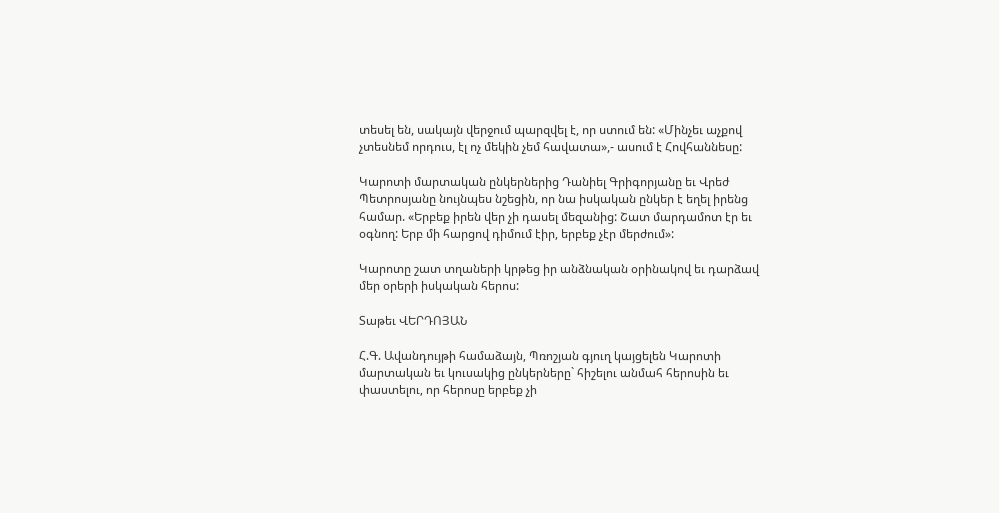տեսել են, սակայն վերջում պարզվել է, որ ստում են: «Մինչեւ աչքով չտեսնեմ որդուս, էլ ոչ մեկին չեմ հավատա»,- ասում է Հովհաննեսը:

Կարոտի մարտական ընկերներից Դանիել Գրիգորյանը եւ Վրեժ Պետրոսյանը նույնպես նշեցին, որ նա իսկական ընկեր է եղել իրենց համար. «Երբեք իրեն վեր չի դասել մեզանից: Շատ մարդամոտ էր եւ օգնող: Երբ մի հարցով դիմում էիր, երբեք չէր մերժում»:

Կարոտը շատ տղաների կրթեց իր անձնական օրինակով եւ դարձավ մեր օրերի իսկական հերոս:

Տաթեւ ՎԵՐԴՈՅԱՆ

Հ.Գ. Ավանդույթի համաձայն, Պռոշյան գյուղ կայցելեն Կարոտի մարտական եւ կուսակից ընկերները` հիշելու անմահ հերոսին եւ փաստելու, որ հերոսը երբեք չի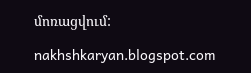մոռացվում:

nakhshkaryan.blogspot.com